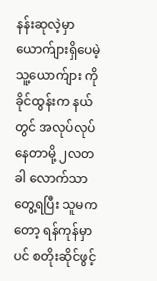နန်းဆုလဲ့မှာ ယောက်ျားရှိပေမဲ့ သူ့ယောက်ျား ကိုခိုင်ထွန်းက နယ်တွင် အလုပ်လုပ်နေတာမို့ ၂လတခါ လောက်သာ တွေ့ရပြီး သူမကတော့ ရန်ကုန်မှာပင် စတိုးဆိုင်ဖွင့်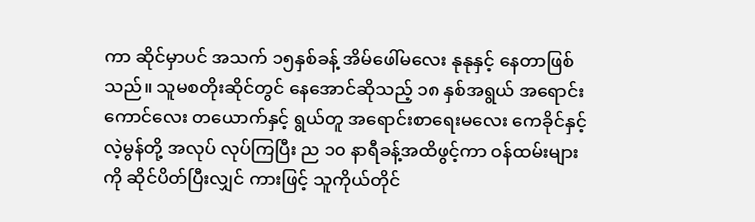ကာ ဆိုင်မှာပင် အသက် ၁၅နှစ်ခန့် အိမ်ဖေါ်မလေး နုနုနှင့် နေတာဖြစ်သည်။ သူမစတိုးဆိုင်တွင် နေအောင်ဆိုသည့် ၁၈ နှစ်အရွယ် အရောင်းကောင်လေး တယောက်နှင့် ရွယ်တူ အရောင်းစာရေးမလေး ကေခိုင်နှင့် လဲ့မွန်တို့ အလုပ် လုပ်ကြပြီး ည ၁၀ နာရီခန့်အထိဖွင့်ကာ ဝန်ထမ်းများကို ဆိုင်ပိတ်ပြီးလျှင် ကားဖြင့် သူကိုယ်တိုင်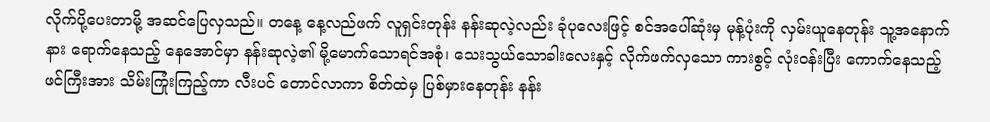လိုက်ပို့ပေးတာမို့ အဆင်ပြေလှသည်။ တနေ့ နေ့လည်ဖက် လူရှင်းတုန်း နန်းဆုလဲ့လည်း ခုံပုလေးဖြင့် စင်အပေါ်ဆုံးမှ မုန့်ပုံးကို လှမ်းယူနေတုန်း သူ့အနောက်နား ရောက်နေသည့် နေအောင်မှာ နန်းဆုလဲ့၏ မို့မောက်သောရင်အစုံ၊ သေးသွယ်သောခါးလေးနှင့် လိုက်ဖက်လှသော ကားစွင့် လုံးဝန်းပြီး ကောက်နေသည့် ဖင်ကြီးအား သိမ်းကြုံးကြည့်ကာ လီးပင် တောင်လာကာ စိတ်ထဲမှ ပြစ်မှားနေတုန်း နန်း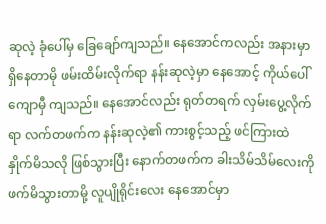ဆုလဲ့ ခုံပေါ်မှ ခြေချော်ကျသည်။ နေအောင်ကလည်း အနားမှာ ရှိနေတာမို ဖမ်းထိမ်းလိုက်ရာ နန်းဆုလဲ့မှာ နေအောင့် ကိုယ်ပေါ် ကျောမှီ ကျသည်။ နေအောင်လည်း ရုတ်တရက် လှမ်းပွေ့လိုက်ရာ လက်တဖက်က နန်းဆုလဲ့၏ ကားစွင့်သည့် ဖင်ကြားထဲ နှိုက်မိသလို ဖြစ်သွားပြီး နောက်တဖက်က ခါးသိမ်သိမ်လေးကို ဖက်မိသွားတာမို့ လူပျိုရိုင်းလေး နေအောင်မှာ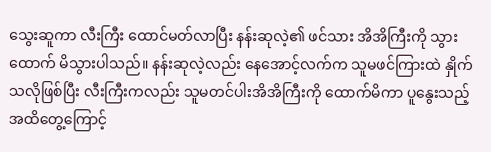သွေးဆူကာ လီးကြီး ထောင်မတ်လာပြီး နန်းဆုလဲ့၏ ဖင်သား အိအိကြီးကို သွားထောက် မိသွားပါသည်။ နန်းဆုလဲ့လည်း နေအောင့်လက်က သူမဖင်ကြားထဲ နှိုက်သလိုဖြစ်ပြီး လီးကြီးကလည်း သူမတင်ပါးအိအိကြီးကို ထောက်မိကာ ပူနွေးသည့် အထိတွေ့ကြောင့်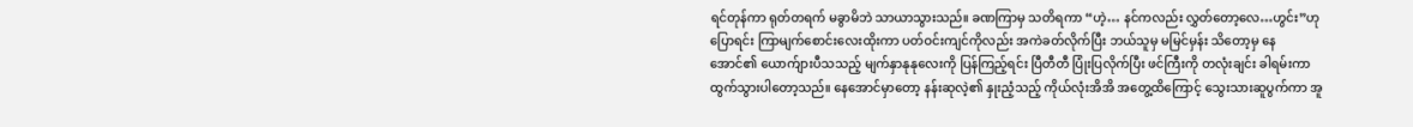ရင်တုန်ကာ ရုတ်တရက် မခွာမိဘဲ သာယာသွားသည်။ ခဏကြာမှ သတိရကာ “ဟဲ့… နင်ကလည်း လွှတ်တော့လေ…ဟွင်း”ဟုပြောရင်း ကြာမျက်စောင်းလေးထိုးကာ ပတ်ဝင်းကျင်ကိုလည်း အကဲခတ်လိုက်ပြီး ဘယ်သူမှ မမြင်မှန်း သိတော့မှ နေအောင်၏ ယောက်ျားပီသသည့် မျက်နှာနုနုလေးကို ပြန်ကြည့်ရင်း ပြီတီတီ ပြုံးပြလိုက်ပြီး ဖင်ကြီးကို တလုံးချင်း ခါရမ်းကာ ထွက်သွားပါတော့သည်။ နေအောင်မှာတော့ နန်းဆုလဲ့၏ နှုးညံ့သည့် ကိုယ်လုံးအိအိ အတွေ့ထိကြောင့် သွေးသားဆူပွက်ကာ အူ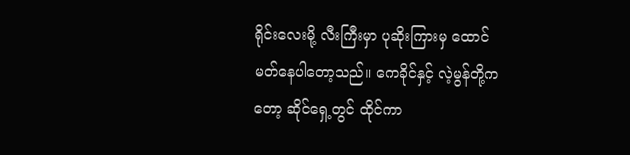ရိုင်းလေးမို့ လီးကြီးမှာ ပုဆိုးကြားမှ ထောင်မတ်နေပါတော့သည်။ ကေခိုင်နှင့် လဲ့မွန်တို့ကတော့ ဆိုင်ရှေ့တွင် ထိုင်ကာ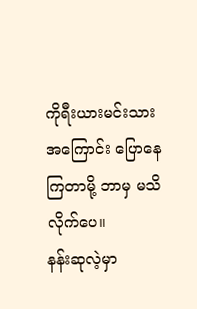ကိုရီးယားမင်းသား အကြောင်း ပြောနေကြတာမို့ ဘာမှ မသိလိုက်ပေ။
နန်းဆုလဲ့မှာ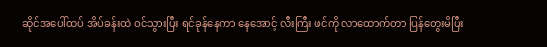ဆိုင်အပေါ်ထပ် အိပ်ခန်းထဲ ဝင်သွားပြီး ရင်ခုန်နေကာ နေအောင့် လီးကြီး ဖင်ကို လာထောက်တာ ပြန်တွေးမိပြီး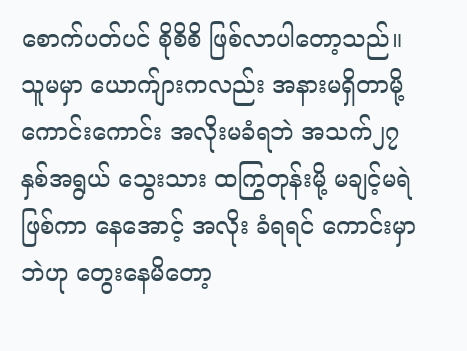စောက်ပတ်ပင် စိုစိစိ ဖြစ်လာပါတော့သည်။ သူမမှာ ယောက်ျားကလည်း အနားမရှိတာမို့ ကောင်းကောင်း အလိုးမခံရဘဲ အသက်၂၇ နှစ်အရွယ် သွေးသား ထကြွတုန်းမို့ မချင့်မရဲဖြစ်ကာ နေအောင့် အလိုး ခံရရင် ကောင်းမှာဘဲဟု တွေးနေမိတော့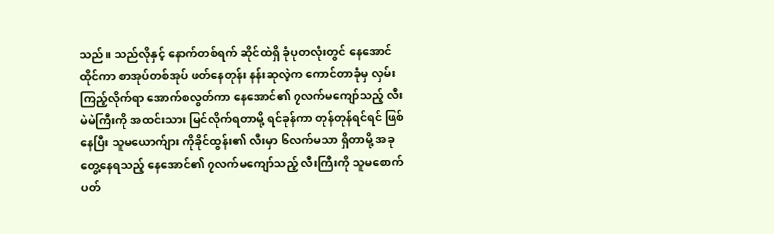သည်။ သည်လိုနှင့် နောက်တစ်ရက် ဆိုင်ထဲရှိ ခုံပုတလုံးတွင် နေအောင်ထိုင်ကာ စာအုပ်တစ်အုပ် ဖတ်နေတုန်း နန်းဆုလဲ့က ကောင်တာခုံမှ လှမ်းကြည့်လိုက်ရာ အောက်စလွတ်ကာ နေအောင်၏ ၇လက်မကျော်သည့် လီးမဲမဲကြီးကို အထင်းသား မြင်လိုက်ရတာမို့ ရင်ခုန်ကာ တုန်တုန်ရင်ရင် ဖြစ်နေပြီး သူမယောက်ျား ကိုခိုင်ထွန်း၏ လီးမှာ ၆လက်မသာ ရှိတာမို့ အခုတွေ့နေရသည့် နေအောင်၏ ၇လက်မကျော်သည့် လီးကြီးကို သူမစောက်ပတ်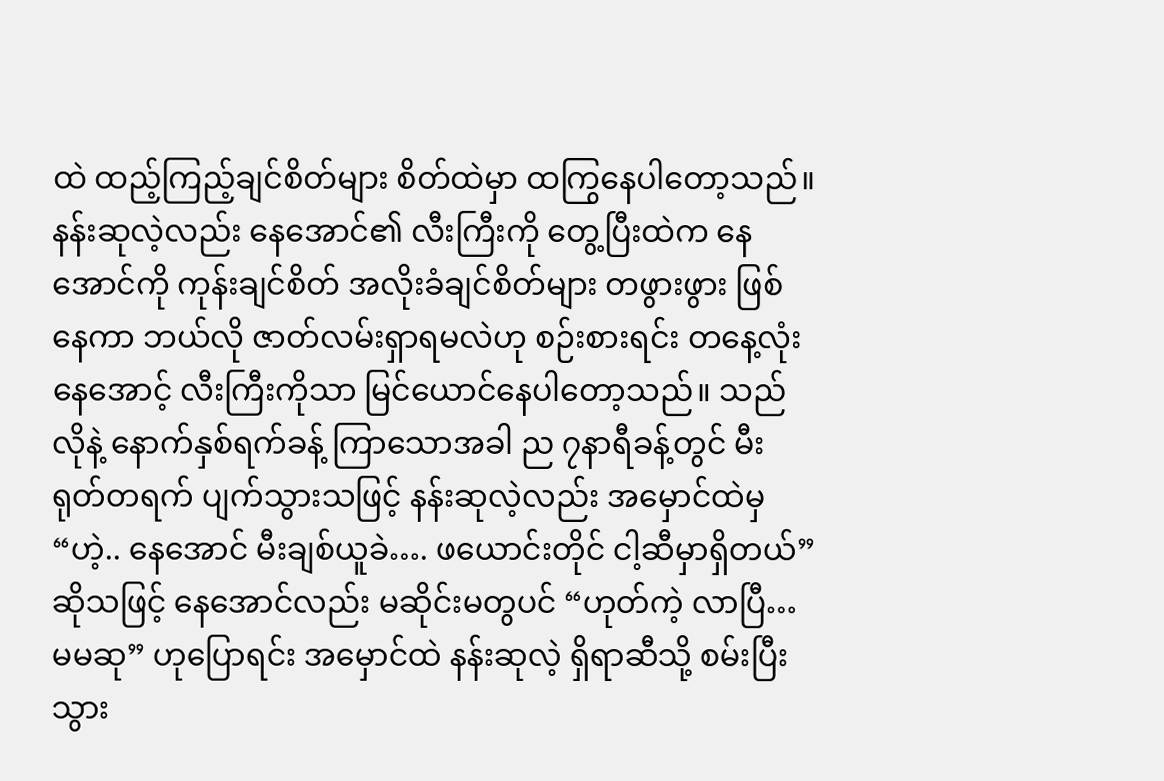ထဲ ထည့်ကြည့်ချင်စိတ်များ စိတ်ထဲမှာ ထကြွနေပါတော့သည်။ နန်းဆုလဲ့လည်း နေအောင်၏ လီးကြီးကို တွေ့ပြီးထဲက နေအောင်ကို ကုန်းချင်စိတ် အလိုးခံချင်စိတ်များ တဖွားဖွား ဖြစ်နေကာ ဘယ်လို ဇာတ်လမ်းရှာရမလဲဟု စဉ်းစားရင်း တနေ့လုံး နေအောင့် လီးကြီးကိုသာ မြင်ယောင်နေပါတော့သည်။ သည်လိုနဲ့ နောက်နှစ်ရက်ခန့် ကြာသောအခါ ည ၇နာရီခန့်တွင် မီး ရုတ်တရက် ပျက်သွားသဖြင့် နန်းဆုလဲ့လည်း အမှောင်ထဲမှ “ဟဲ့.. နေအောင် မီးချစ်ယူခဲ…. ဖယောင်းတိုင် ငါ့ဆီမှာရှိတယ်” ဆိုသဖြင့် နေအောင်လည်း မဆိုင်းမတွပင် “ဟုတ်ကဲ့ လာပြီ… မမဆု” ဟုပြောရင်း အမှောင်ထဲ နန်းဆုလဲ့ ရှိရာဆီသို့ စမ်းပြီးသွား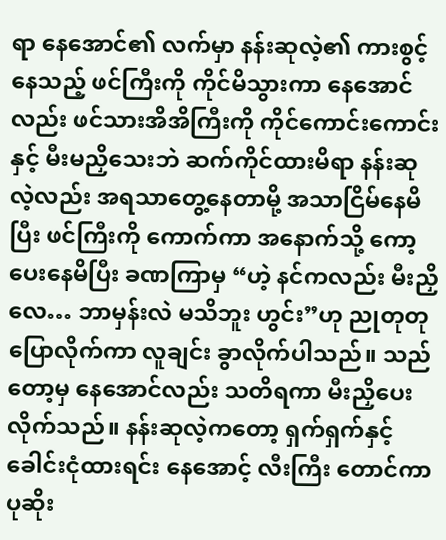ရာ နေအောင်၏ လက်မှာ နန်းဆုလဲ့၏ ကားစွင့်နေသည့် ဖင်ကြီးကို ကိုင်မိသွားကာ နေအောင်လည်း ဖင်သားအိအိကြီးကို ကိုင်ကောင်းကောင်းနှင့် မီးမညှိသေးဘဲ ဆက်ကိုင်ထားမိရာ နန်းဆုလဲ့လည်း အရသာတွေ့နေတာမို့ အသာငြိမ်နေမိပြီး ဖင်ကြီးကို ကောက်ကာ အနောက်သို့ ကော့ပေးနေမိပြီး ခဏကြာမှ “ဟဲ့ နင်ကလည်း မီးညှိလေ… ဘာမှန်းလဲ မသိဘူး ဟွင်း”ဟု ညုတုတု ပြောလိုက်ကာ လူချင်း ခွာလိုက်ပါသည်။ သည်တော့မှ နေအောင်လည်း သတိရကာ မီးညှိပေးလိုက်သည်။ နန်းဆုလဲ့ကတော့ ရှက်ရှက်နှင့် ခေါင်းငုံထားရင်း နေအောင့် လီးကြီး တောင်ကာ ပုဆိုး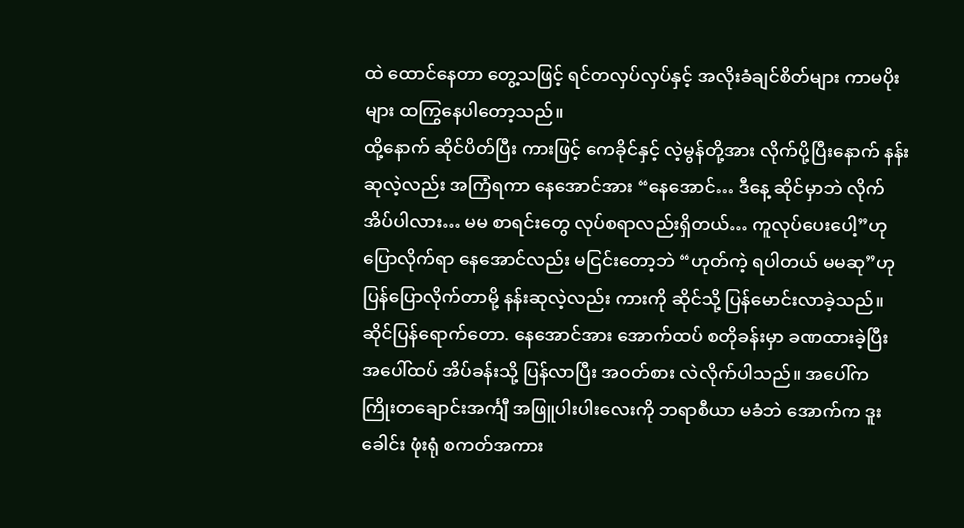ထဲ ထောင်နေတာ တွေ့သဖြင့် ရင်တလှပ်လှပ်နှင့် အလိုးခံချင်စိတ်များ ကာမပိုးများ ထကြွနေပါတော့သည်။
ထို့နောက် ဆိုင်ပိတ်ပြီး ကားဖြင့် ကေခိုင်နှင့် လဲ့မွန်တို့အား လိုက်ပို့ပြီးနောက် နန်းဆုလဲ့လည်း အကြံရကာ နေအောင်အား “နေအောင်… ဒီနေ့ ဆိုင်မှာဘဲ လိုက်အိပ်ပါလား… မမ စာရင်းတွေ လုပ်စရာလည်းရှိတယ်… ကူလုပ်ပေးပေါ့”ဟု ပြောလိုက်ရာ နေအောင်လည်း မငြင်းတော့ဘဲ “ဟုတ်ကဲ့ ရပါတယ် မမဆု”ဟု ပြန်ပြောလိုက်တာမို့ နန်းဆုလဲ့လည်း ကားကို ဆိုင်သို့ ပြန်မောင်းလာခဲ့သည်။ ဆိုင်ပြန်ရောက်တော. နေအောင်အား အောက်ထပ် စတိုခန်းမှာ ခဏထားခဲ့ပြီး အပေါ်ထပ် အိပ်ခန်းသို့ ပြန်လာပြီး အဝတ်စား လဲလိုက်ပါသည်။ အပေါ်က ကြိုးတချောင်းအင်္ကျီ အဖြူပါးပါးလေးကို ဘရာစီယာ မခံဘဲ အောက်က ဒူးခေါင်း ဖုံးရုံ စကတ်အကား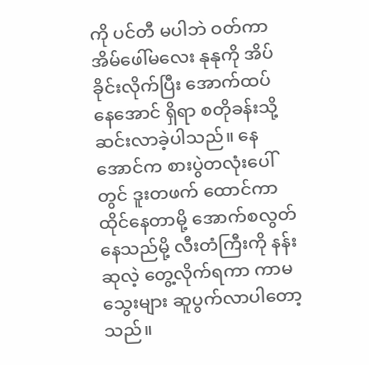ကို ပင်တီ မပါဘဲ ဝတ်ကာ အိမ်ဖေါ်မလေး နုနုကို အိပ်ခိုင်းလိုက်ပြီး အောက်ထပ် နေအောင် ရှိရာ စတိုခန်းသို့ ဆင်းလာခဲ့ပါသည်။ နေအောင်က စားပွဲတလုံးပေါ်တွင် ဒူးတဖက် ထောင်ကာ ထိုင်နေတာမို့ အောက်စလွတ်နေသည်မို့ လီးတံကြီးကို နန်းဆုလဲ့ တွေ့လိုက်ရကာ ကာမသွေးများ ဆူပွက်လာပါတော့သည်။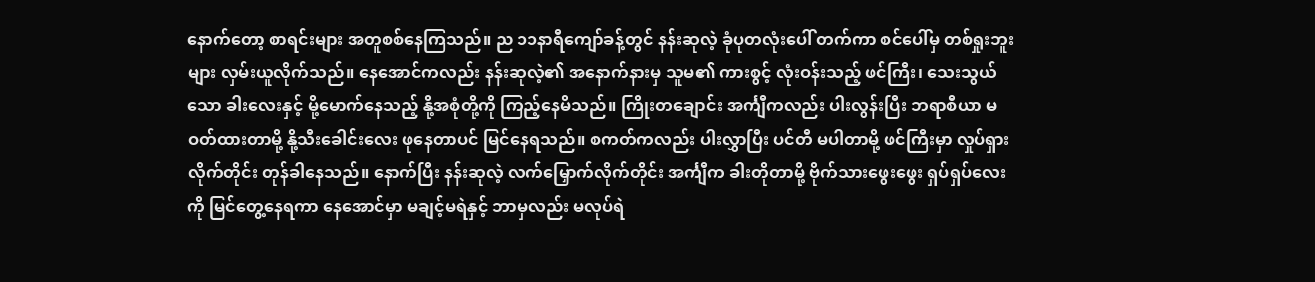နောက်တော့ စာရင်းများ အတူစစ်နေကြသည်။ ည ၁၁နာရီကျော်ခန့်တွင် နန်းဆုလဲ့ ခုံပုတလုံးပေါ် တက်ကာ စင်ပေါ်မှ တစ်ရှုးဘူးများ လှမ်းယူလိုက်သည်။ နေအောင်ကလည်း နန်းဆုလဲ့၏ အနောက်နားမှ သူမ၏ ကားစွင့် လုံးဝန်းသည့် ဖင်ကြီး၊ သေးသွယ်သော ခါးလေးနှင့် မို့မောက်နေသည့် နို့အစုံတို့ကို ကြည့်နေမိသည်။ ကြိုးတချောင်း အင်္ကျီကလည်း ပါးလွန်းပြီး ဘရာစီယာ မဝတ်ထားတာမို့ နို့သီးခေါင်းလေး ဖုနေတာပင် မြင်နေရသည်။ စကတ်ကလည်း ပါးလွှာပြီး ပင်တီ မပါတာမို့ ဖင်ကြီးမှာ လှုပ်ရှားလိုက်တိုင်း တုန်ခါနေသည်။ နောက်ပြီး နန်းဆုလဲ့ လက်မြှောက်လိုက်တိုင်း အင်္ကျီက ခါးတိုတာမို့ ဗိုက်သားဖွေးဖွေး ရှပ်ရှပ်လေးကို မြင်တွေ့နေရကာ နေအောင်မှာ မချင့်မရဲနှင့် ဘာမှလည်း မလုပ်ရဲ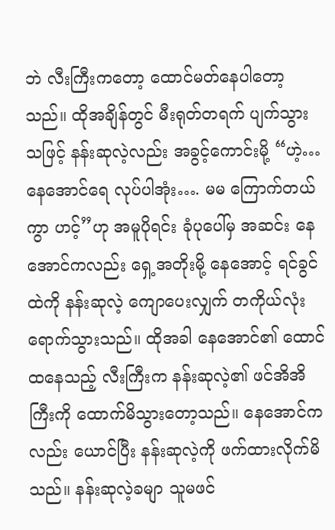ဘဲ လီးကြီးကတော့ ထောင်မတ်နေပါတော့သည်။ ထိုအချိန်တွင် မီးရုတ်တရက် ပျက်သွားသဖြင့် နန်းဆုလဲ့လည်း အခွင့်ကောင်းမို့ “ဟဲ့… နေအောင်ရေ လုပ်ပါအုံး…. မမ ကြောက်တယ်ကွာ ဟင့်”ဟု အမူပိုရင်း ခုံပုပေါ်မှ အဆင်း နေအောင်ကလည်း ရှေ့အတိုးမို့ နေအောင့် ရင်ခွင်ထဲကို နန်းဆုလဲ့ ကျောပေးလျှက် တကိုယ်လုံး ရောက်သွားသည်။ ထိုအခါ နေအောင်၏ ထောင်ထနေသည့် လီးကြီးက နန်းဆုလဲ့၏ ဖင်အိအိကြီးကို ထောက်မိသွားတော့သည်။ နေအောင်ကလည်း ယောင်ပြီး နန်းဆုလဲ့ကို ဖက်ထားလိုက်မိသည်။ နန်းဆုလဲ့ခမျာ သူမဖင်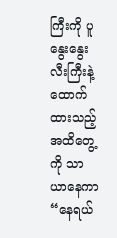ကြီးကို ပူနွေးနွေး လီးကြီးနဲ့ ထောက်ထားသည့် အထိတွေ့ကို သာယာနေကာ “နေရယ်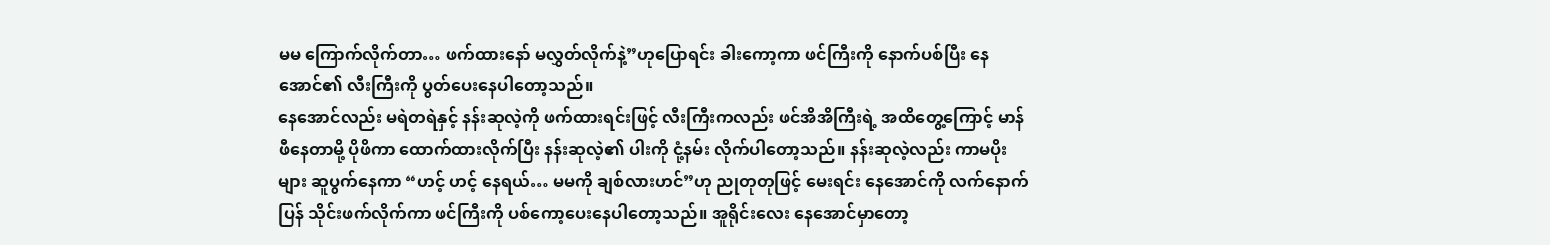မမ ကြောက်လိုက်တာ… ဖက်ထားနော် မလွှတ်လိုက်နဲ့”ဟုပြောရင်း ခါးကော့ကာ ဖင်ကြီးကို နောက်ပစ်ပြီး နေအောင်၏ လီးကြီးကို ပွတ်ပေးနေပါတော့သည်။
နေအောင်လည်း မရဲတရဲနှင့် နန်းဆုလဲ့ကို ဖက်ထားရင်းဖြင့် လီးကြီးကလည်း ဖင်အိအိကြီးရဲ့ အထိတွေ့ကြောင့် မာန်ဖီနေတာမို့ ပိုဖိကာ ထောက်ထားလိုက်ပြီး နန်းဆုလဲ့၏ ပါးကို ငုံ့နမ်း လိုက်ပါတော့သည်။ နန်းဆုလဲ့လည်း ကာမပိုးများ ဆူပွက်နေကာ “ဟင့် ဟင့် နေရယ်… မမကို ချစ်လားဟင်”ဟု ညုတုတုဖြင့် မေးရင်း နေအောင်ကို လက်နောက်ပြန် သိုင်းဖက်လိုက်ကာ ဖင်ကြီးကို ပစ်ကော့ပေးနေပါတော့သည်။ အူရိုင်းလေး နေအောင်မှာတော့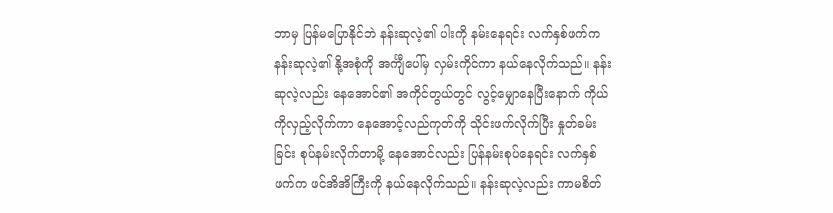ဘာမှ ပြန်မပြောနိုင်ဘဲ နန်းဆုလဲ့၏ ပါးကို နမ်းနေရင်း လက်နှစ်ဖက်က နန်းဆုလဲ့၏ နို့အစုံကို အင်္ကျီပေါ်မှ လှမ်းကိုင်ကာ နယ်နေလိုက်သည်။ နန်းဆုလဲ့လည်း နေအောင်၏ အကိုင်တွယ်တွင် လွင့်မျှောနေပြီးနောက် ကိုယ်ကိုလှည့်လိုက်ကာ နေအောင့်လည်ကုတ်ကို သိုင်းဖက်လိုက်ပြီး နှုတ်ခမ်းခြင်း စုပ်နမ်းလိုက်တာမို့ နေအောင်လည်း ပြန်နမ်းစုပ်နေရင်း လက်နှစ်ဖက်က ဖင်အိအိကြီးကို နယ်နေလိုက်သည်။ နန်းဆုလဲ့လည်း ကာမစိတ်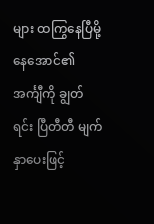များ ထကြွနေပြီမို့ နေအောင်၏ အင်္ကျီကို ချွတ်ရင်း ပြီတီတီ မျက်နှာပေးဖြင့်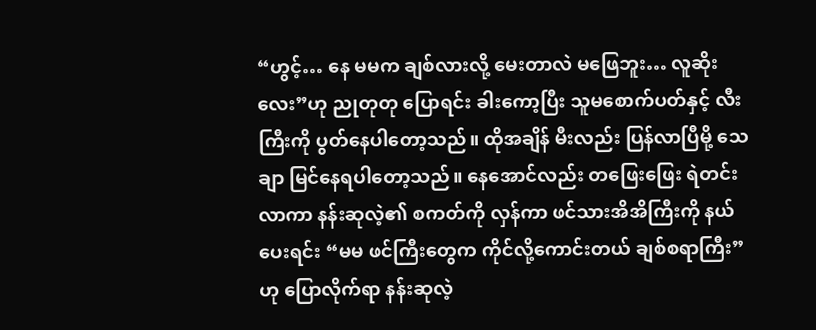“ဟွင့်… နေ မမက ချစ်လားလို့ မေးတာလဲ မဖြေဘူး… လူဆိုးလေး”ဟု ညုတုတု ပြောရင်း ခါးကော့ပြီး သူမစောက်ပတ်နှင့် လီးကြီးကို ပွတ်နေပါတော့သည်။ ထိုအချိန် မီးလည်း ပြန်လာပြီမို့ သေချာ မြင်နေရပါတော့သည်။ နေအောင်လည်း တဖြေးဖြေး ရဲတင်းလာကာ နန်းဆုလဲ့၏ စကတ်ကို လှန်ကာ ဖင်သားအိအိကြီးကို နယ်ပေးရင်း “မမ ဖင်ကြီးတွေက ကိုင်လို့ကောင်းတယ် ချစ်စရာကြီး”ဟု ပြောလိုက်ရာ နန်းဆုလဲ့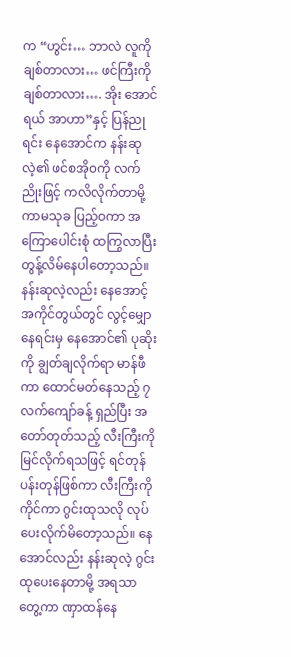က “ဟွင်း… ဘာလဲ လူကိုချစ်တာလား… ဖင်ကြီးကို ချစ်တာလား…. အိုး အောင်ရယ် အာဟာ”နှင့် ပြန်ညုရင်း နေအောင်က နန်းဆုလဲ့၏ ဖင်စအို၀ကို လက်ညိုးဖြင့် ကလိလိုက်တာမို့ ကာမသုခ ပြည့်ဝကာ အကြောပေါင်းစုံ ထကြွလာပြီး တွန့်လိမ်နေပါတော့သည်။ နန်းဆုလဲ့လည်း နေအောင့် အကိုင်တွယ်တွင် လွင့်မျှောနေရင်းမှ နေအောင်၏ ပုဆိုးကို ချွတ်ချလိုက်ရာ မာန်ဖီကာ ထောင်မတ်နေသည့် ၇လက်ကျော်ခန့် ရှည်ပြီး အတော်တုတ်သည့် လီးကြီးကို မြင်လိုက်ရသဖြင့် ရင်တုန်ပန်းတုန်ဖြစ်ကာ လီးကြီးကိုကိုင်ကာ ဂွင်းထုသလို လုပ်ပေးလိုက်မိတော့သည်။ နေအောင်လည်း နန်းဆုလဲ့ ဂွင်းထုပေးနေတာမို့ အရသာတွေ့ကာ ဏှာထန်နေ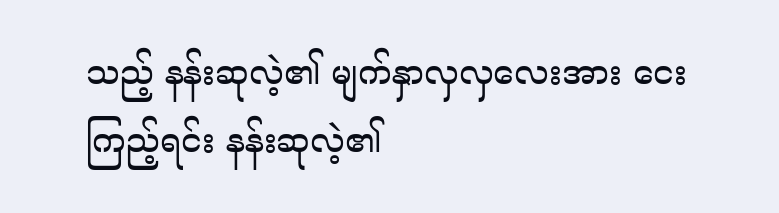သည့် နန်းဆုလဲ့၏ မျက်နှာလှလှလေးအား ငေးကြည့်ရင်း နန်းဆုလဲ့၏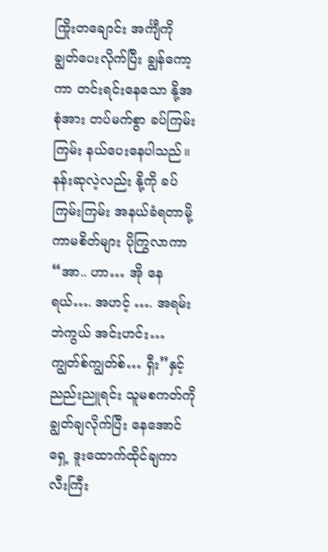ကြိုးတချောင်း အင်္ကျီကို ချွတ်ပေးလိုက်ပြီး ချွန်ကော့ကာ တင်းရင်းနေသော နို့အစုံအား တပ်မက်စွာ ခပ်ကြမ်းကြမ်း နယ်ပေးနေပါသည်။
နန်းဆုလဲ့လည်း နို့ကို ခပ်ကြမ်းကြမ်း အနယ်ခံရတာမို့ ကာမစိတ်များ ပိုကြွလာကာ “အာ.. ဟာ… အို နေရယ်…. အဟင့် …. အရမ်းဘဲကွယ် အင်းဟင်း… ကျွတ်စ်ကျွတ်စ်… ရှီး”နှင့် ညည်းညူရင်း သူမစကတ်ကို ချွတ်ချလိုက်ပြီး နေအောင်ရှေ့ ဒူးထောက်ထိုင်ချကာ လီးကြီး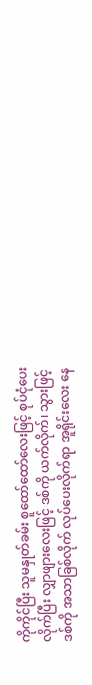ကိုကိုင်ပြီး သူမနှုတ်ခမ်း စူထော်ထော်လေးဖြင့် စုပ်ငုံပေးလိုက်ပြီး လျှာဖျားလေးဖြင့် ဒစ်ကို ယက်လိုက်၊ သွားဖြင့် ဒစ်ကို အသာခြစ်လိုက် လုပ်ပေးလိုက်ရာ အူရိုင်းလေး နေ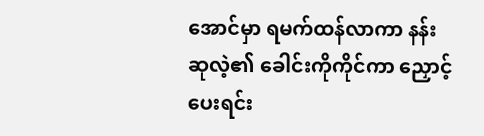အောင်မှာ ရမက်ထန်လာကာ နန်းဆုလဲ့၏ ခေါင်းကိုကိုင်ကာ ညှောင့်ပေးရင်း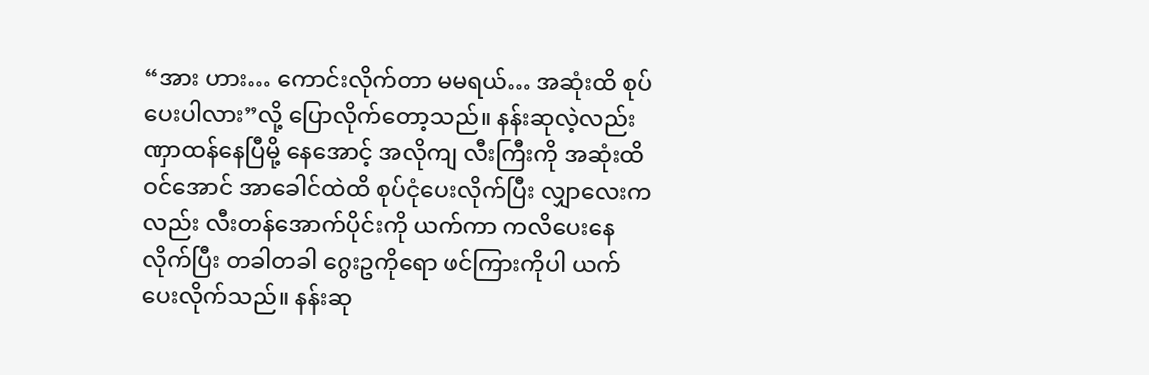“အား ဟား… ကောင်းလိုက်တာ မမရယ်… အဆုံးထိ စုပ်ပေးပါလား”လို့ ပြောလိုက်တော့သည်။ နန်းဆုလဲ့လည်း ဏှာထန်နေပြီမို့ နေအောင့် အလိုကျ လီးကြီးကို အဆုံးထိ ဝင်အောင် အာခေါင်ထဲထိ စုပ်ငုံပေးလိုက်ပြီး လျှာလေးကလည်း လီးတန်အောက်ပိုင်းကို ယက်ကာ ကလိပေးနေလိုက်ပြီး တခါတခါ ဂွေးဥကိုရော ဖင်ကြားကိုပါ ယက်ပေးလိုက်သည်။ နန်းဆု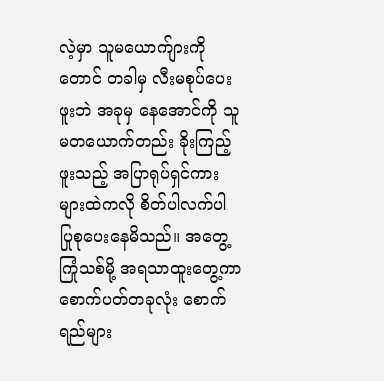လဲ့မှာ သူမယောက်ျားကိုတောင် တခါမှ လီးမစုပ်ပေးဖူးဘဲ အခုမှ နေအောင်ကို သူမတယောက်တည်း ခိုးကြည့်ဖူးသည့် အပြာရုပ်ရှင်ကားများထဲကလို စိတ်ပါလက်ပါ ပြုစုပေးနေမိသည်။ အတွေ့ကြုံသစ်မို့ အရသာထူးတွေ့ကာ စောက်ပတ်တခုလုံး စောက်ရည်များ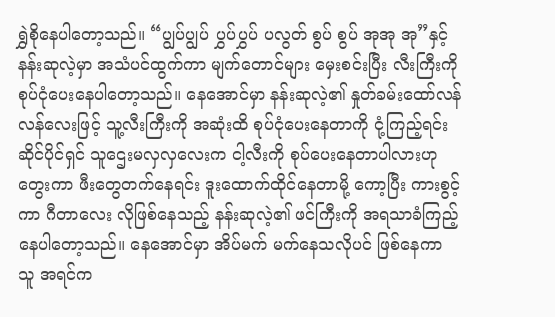ရွှဲစိုနေပါတော့သည်။ “ပျွပ်ပျွပ် ပွှပ်ပွှပ် ပလွတ် စွပ် စွပ် အုအု အု”နှင့် နန်းဆုလဲ့မှာ အသံပင်ထွက်ကာ မျက်တောင်များ မှေးစင်းပြီး လီးကြီးကို စုပ်ငုံပေးနေပါတော့သည်။ နေအောင်မှာ နန်းဆုလဲ့၏ နှုတ်ခမ်းထော်လန်လန်လေးဖြင့် သူ့လီးကြီးကို အဆုံးထိ စုပ်ငုံပေးနေတာကို ငုံ့ကြည့်ရင်း ဆိုင်ပိုင်ရှင် သူဌေးမလှလှလေးက ငါ့လီးကို စုပ်ပေးနေတာပါလားဟု တွေးကာ ဖီးတွေတက်နေရင်း ဒူးထောက်ထိုင်နေတာမို့ ကော့ပြီး ကားစွင့်ကာ ဂီတာလေး လိုဖြစ်နေသည့် နန်းဆုလဲ့၏ ဖင်ကြီးကို အရသာခံကြည့်နေပါတော့သည်။ နေအောင်မှာ အိပ်မက် မက်နေသလိုပင် ဖြစ်နေကာ သူ အရင်က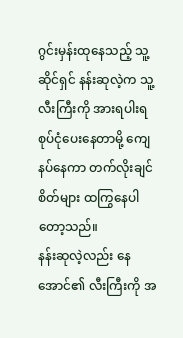ဂွင်းမှန်းထုနေသည့် သူ့ဆိုင်ရှင် နန်းဆုလဲ့က သူ့လီးကြီးကို အားရပါးရ စုပ်ငုံပေးနေတာမို့ ကျေနပ်နေကာ တက်လိုးချင်စိတ်များ ထကြွနေပါတော့သည်။
နန်းဆုလဲ့လည်း နေအောင်၏ လီးကြီးကို အ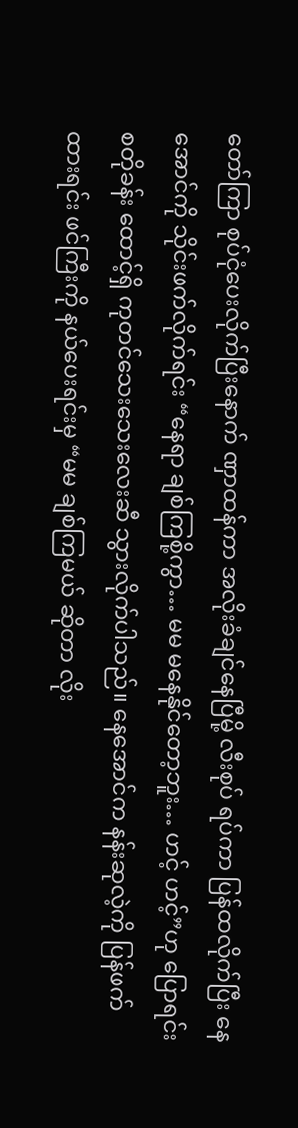တော်ကြာ စုပ်ငုံပေးလိုက်ပြီးနောက် ဏှာထန်ကာ အလိုးခံချင်နေပြီမို့ လီးစုပ် ရပ်ကာ ပြန်ထလိုက်ပြီး နေအောင်ကို သိုင်းဖက်လိုက်ရင်း “နေရာ ချစ်ကြစို့ကွာ… မမ မနေနိုင်တော့ဘူး… ဟင့် ဟင့်”ဟု ပြောရင်း စတိုခန်း ထောင့်ရှိ ကုတင်သေးသေးလေးဆီ သွားလိုက်ပါသည်။ နေအောင်က နန်းဆုလဲ့ကို ပြန်ဖက်ထားရင်း ဖင်ကြီးကို နယ်ပေးရင်းမှ “မမ ချစ်ကြမယ် ဆိုတာ လိုး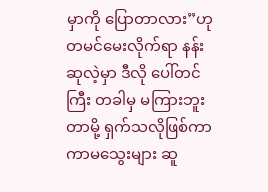မှာကို ပြောတာလား”ဟု တမင်မေးလိုက်ရာ နန်းဆုလဲ့မှာ ဒီလို ပေါ်တင်ကြီး တခါမှ မကြားဘူးတာမို့ ရှက်သလိုဖြစ်ကာ ကာမသွေးများ ဆူ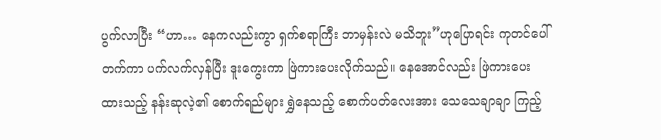ပွက်လာပြီး “ဟာ… နေကလည်းကွာ ရှက်စရာကြီး ဘာမှန်းလဲ မသိဘူး”ဟုပြောရင်း ကုတင်ပေါ် တက်ကာ ပက်လက်လှန်ပြီး ဒူးကွေးကာ ဖြဲကားပေးလိုက်သည်။ နေအောင်လည်း ဖြဲကားပေးထားသည့် နန်းဆုလဲ့၏ စောက်ရည်များ ရွှဲနေသည့် စောက်ပတ်လေးအား သေသေချာချာ ကြည့်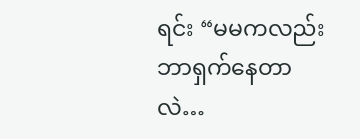ရင်း “မမကလည်း ဘာရှက်နေတာလဲ…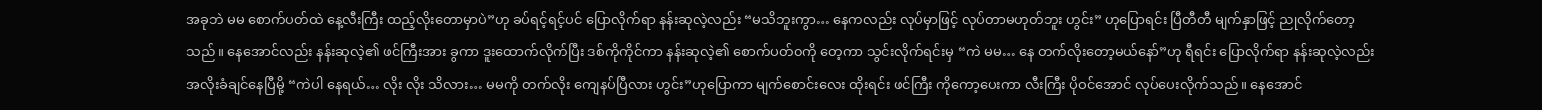အခုဘဲ မမ စောက်ပတ်ထဲ နေ့လီးကြီး ထည့်လိုးတောမှာပဲ”ဟု ခပ်ရင့်ရင့်ပင် ပြောလိုက်ရာ နန်းဆုလဲ့လည်း “မသိဘူးကွာ… နေကလည်း လုပ်မှာဖြင့် လုပ်တာမဟုတ်ဘူး ဟွင်း” ဟုပြောရင်း ပြီတီတီ မျက်နှာဖြင့် ညုလိုက်တော့သည်။ နေအောင်လည်း နန်းဆုလဲ့၏ ဖင်ကြီးအား ခွကာ ဒူးထောက်လိုက်ပြီး ဒစ်ကိုကိုင်ကာ နန်းဆုလဲ့၏ စောက်ပတ်၀ကို တေ့ကာ သွင်းလိုက်ရင်းမှ “ကဲ မမ… နေ တက်လိုးတော့မယ်နော်”ဟု ရီရင်း ပြောလိုက်ရာ နန်းဆုလဲ့လည်း အလိုးခံချင်နေပြီမို့ “ကဲပါ နေရယ်… လိုး လိုး သိလား… မမကို တက်လိုး ကျေနပ်ပြီလား ဟွင်း”ဟုပြောကာ မျက်စောင်းလေး ထိုးရင်း ဖင်ကြီး ကိုကော့ပေးကာ လီးကြီး ပိုဝင်အောင် လုပ်ပေးလိုက်သည်။ နေအောင်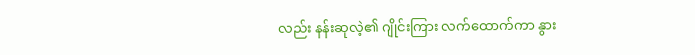လည်း နန်းဆုလဲ့၏ ဂျိုင်းကြား လက်ထောက်ကာ နွား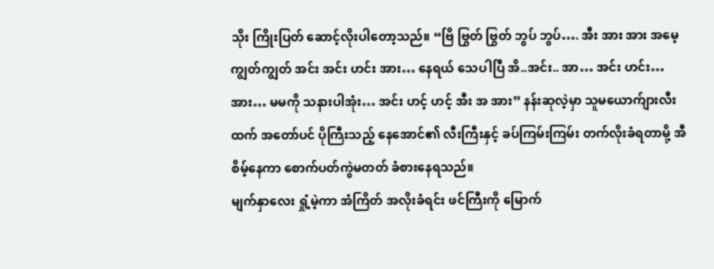သိုး ကြိုးပြတ် ဆောင့်လိုးပါတော့သည်။ “ဗြိ ဗြွတ် ဗြွတ် ဘွပ် ဘွပ်…. အီး အား အား အမေ့ ကျွတ်ကျွတ် အင်း အင်း ဟင်း အား… နေရယ် သေပါပြီ အိ..အင်း.. အာ… အင်း ဟင်း… အား… မမကို သနားပါအုံး… အင်း ဟင့် ဟင့် အီး အ အား” နန်းဆုလဲ့မှာ သူမယောက်ျားလီးထက် အတော်ပင် ပိုကြီးသည့် နေအောင်၏ လီးကြီးနှင့် ခပ်ကြမ်းကြမ်း တက်လိုးခံရတာမို့ အီစိမ့်နေကာ စောက်ပတ်ကွဲမတတ် ခံစားနေရသည်။
မျက်နှာလေး ရှုံ့မဲ့ကာ အံကြိတ် အလိုးခံရင်း ဖင်ကြီးကို မြောက်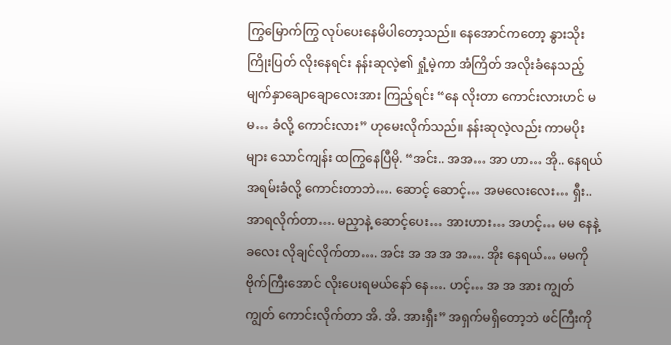ကြွမြောက်ကြွ လုပ်ပေးနေမိပါတော့သည်။ နေအောင်ကတော့ နွားသိုးကြိုးပြတ် လိုးနေရင်း နန်းဆုလဲ့၏ ရှုံ့မဲ့ကာ အံကြိတ် အလိုးခံနေသည့် မျက်နှာချောချောလေးအား ကြည့်ရင်း “နေ လိုးတာ ကောင်းလားဟင် မမ… ခံလို့ ကောင်းလား” ဟုမေးလိုက်သည်။ နန်းဆုလဲ့လည်း ကာမပိုးများ သောင်ကျန်း ထကြွနေပြီမို. “အင်း.. အအ… အာ ဟာ… အို.. နေရယ် အရမ်းခံလို့ ကောင်းတာဘဲ…. ဆောင့် ဆောင့်… အမလေးလေး… ရှီး.. အာရလိုက်တာ…. မညှာနဲ့ ဆောင့်ပေး… အားဟား… အဟင့်… မမ နေနဲ့ ခလေး လိုချင်လိုက်တာ…. အင်း အ အ အ အ…. အိုး နေရယ်… မမကို ဗိုက်ကြီးအောင် လိုးပေးရမယ်နော် နေ…. ဟင့်… အ အ အား ကျွတ် ကျွတ် ကောင်းလိုက်တာ အိ. အိ. အားရှီး” အရှက်မရှိတော့ဘဲ ဖင်ကြီးကို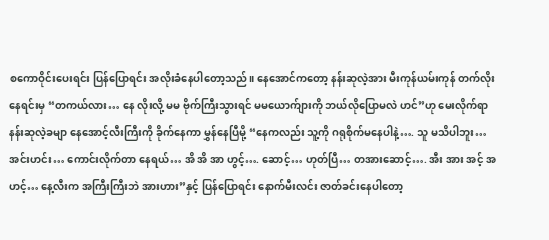စကောဝိုင်းပေးရင်း ပြန်ပြောရင်း အလိုးခံနေပါတော့သည်။ နေအောင်ကတော့ နန်းဆုလဲ့အား မီးကုန်ယမ်းကုန် တက်လိုးနေရင်းမှ “တကယ်လား… နေ လိုးလို့ မမ ဗိုက်ကြီးသွားရင် မမယောက်ျားကို ဘယ်လိုပြောမလဲ ဟင်”ဟု မေးလိုက်ရာ နန်းဆုလဲ့ခမျာ နေအောင့်လီးကြီးကို ခိုက်နေကာ မွှန်နေပြီမို့ “နေကလည်း သူ့ကို ဂရုစိုက်မနေပါနဲ့…. သူ မသိပါဘူး… အင်းဟင်း… ကောင်းလိုက်တာ နေရယ်… အိ အိ အာ ဟွင့်…. ဆောင့်… ဟုတ်ပြီ… တအားဆောင့်…. အီး အား အင့် အဟင့်… နေ့လီးက အကြီးကြီးဘဲ အားဟား”နှင့် ပြန်ပြောရင်း နောက်မီးလင်း ဇာတ်ခင်းနေပါတော့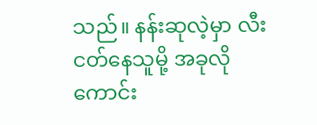သည်။ နန်းဆုလဲ့မှာ လီးငတ်နေသူမို့ အခုလို ကောင်း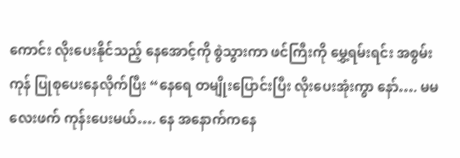ကောင်း လိုးပေးနိုင်သည့် နေအောင့်ကို စွဲသွားကာ ဖင်ကြီးကို မွှေ့ရမ်းရင်း အစွမ်းကုန် ပြုစုပေးနေလိုက်ပြီး “နေရေ တမျိုးပြောင်းပြီး လိုးပေးအုံးကွာ နော်…. မမ လေးဖက် ကုန်းပေးမယ်…. နေ အနောက်ကနေ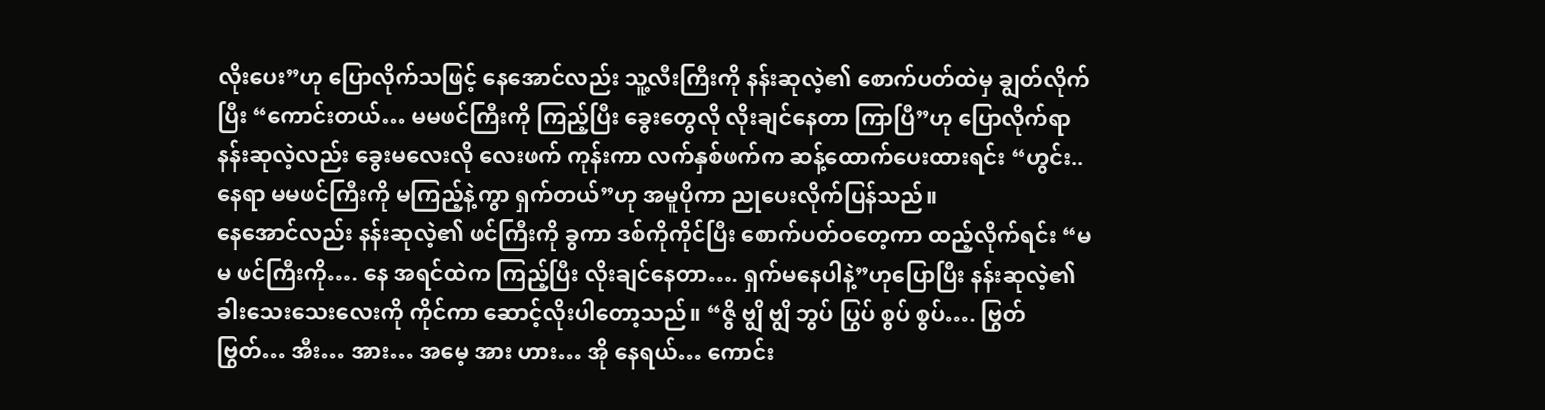လိုးပေး”ဟု ပြောလိုက်သဖြင့် နေအောင်လည်း သူ့လီးကြီးကို နန်းဆုလဲ့၏ စောက်ပတ်ထဲမှ ချွတ်လိုက်ပြီး “ကောင်းတယ်… မမဖင်ကြီးကို ကြည့်ပြီး ခွေးတွေလို လိုးချင်နေတာ ကြာပြီ”ဟု ပြောလိုက်ရာ နန်းဆုလဲ့လည်း ခွေးမလေးလို လေးဖက် ကုန်းကာ လက်နှစ်ဖက်က ဆန့်ထောက်ပေးထားရင်း “ဟွင်း.. နေရာ မမဖင်ကြီးကို မကြည့်နဲ့ကွာ ရှက်တယ်”ဟု အမူပိုကာ ညုပေးလိုက်ပြန်သည်။
နေအောင်လည်း နန်းဆုလဲ့၏ ဖင်ကြီးကို ခွကာ ဒစ်ကိုကိုင်ပြီး စောက်ပတ်ဝတေ့ကာ ထည့်လိုက်ရင်း “မမ ဖင်ကြီးကို…. နေ အရင်ထဲက ကြည့်ပြီး လိုးချင်နေတာ…. ရှက်မနေပါနဲ့”ဟုပြောပြီး နန်းဆုလဲ့၏ ခါးသေးသေးလေးကို ကိုင်ကာ ဆောင့်လိုးပါတော့သည်။ “ဇွိ ဗျွိ ဗျွိ ဘွပ် ပြွပ် စွပ် စွပ်…. ဗြွတ် ဗြွတ်… အီး… အား… အမေ့ အား ဟား… အို နေရယ်… ကောင်း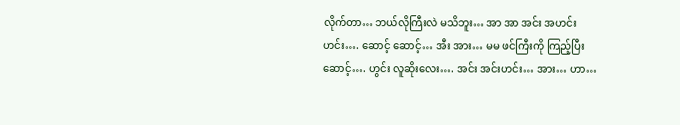လိုက်တာ… ဘယ်လိုကြီးလဲ မသိဘူး… အာ အာ အင်း အဟင်းဟင်း…. ဆောင့် ဆောင့်… အီး အား… မမ ဖင်ကြီးကို ကြည့်ပြီး ဆောင့်…. ဟွင်း လူဆိုးလေး…. အင်း အင်းဟင်း… အား… ဟာ…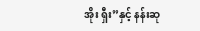အိုး ရှီး”နှင့် နန်းဆု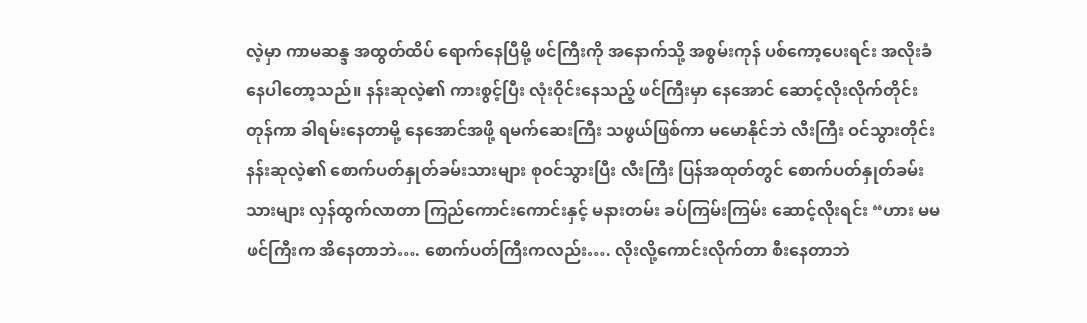လဲ့မှာ ကာမဆန္ဒ အထွတ်ထိပ် ရောက်နေပြီမို့ ဖင်ကြီးကို အနောက်သို့ အစွမ်းကုန် ပစ်ကော့ပေးရင်း အလိုးခံနေပါတော့သည်။ နန်းဆုလဲ့၏ ကားစွင့်ပြီး လုံးဝိုင်းနေသည့် ဖင်ကြီးမှာ နေအောင် ဆောင့်လိုးလိုက်တိုင်း တုန်ကာ ခါရမ်းနေတာမို့ နေအောင်အဖို့ ရမက်ဆေးကြီး သဖွယ်ဖြစ်ကာ မမောနိုင်ဘဲ လီးကြီး ဝင်သွားတိုင်း နန်းဆုလဲ့၏ စောက်ပတ်နှုတ်ခမ်းသားများ စုဝင်သွားပြီး လီးကြီး ပြန်အထုတ်တွင် စောက်ပတ်နှုတ်ခမ်းသားများ လှန်ထွက်လာတာ ကြည်ကောင်းကောင်းနှင့် မနားတမ်း ခပ်ကြမ်းကြမ်း ဆောင့်လိုးရင်း “ဟား မမ ဖင်ကြီးက အိနေတာဘဲ…. စောက်ပတ်ကြီးကလည်း…. လိုးလို့ကောင်းလိုက်တာ စီးနေတာဘဲ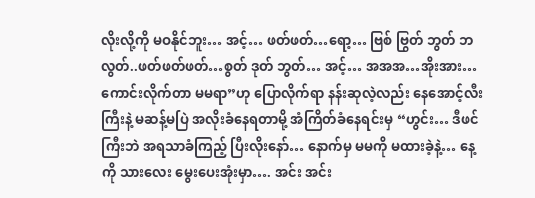လိုးလို့ကို မဝနိုင်ဘူး… အင့်… ဖတ်ဖတ်…ရော့… ဗြစ် ဗြွတ် ဘွတ် ဘလွတ်..ဖတ်ဖတ်ဖတ်…စွတ် ဒုတ် ဘွတ်… အင့်… အအအ…အိုးအား… ကောင်းလိုက်တာ မမရာ”ဟု ပြောလိုက်ရာ နန်းဆုလဲ့လည်း နေအောင့်လီးကြီးနဲ့ မဆန့်မပြဲ အလိုးခံနေရတာမို့ အံကြိတ်ခံနေရင်းမှ “ဟွင်း… ဒီဖင်ကြီးဘဲ အရသာခံကြည့် ပြီးလိုးနော်… နောက်မှ မမကို မထားခဲ့နဲ့… နေ့ကို သားလေး မွေးပေးအုံးမှာ…. အင်း အင်း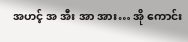အဟင့် အ အီး အာ အား… အို ကောင်း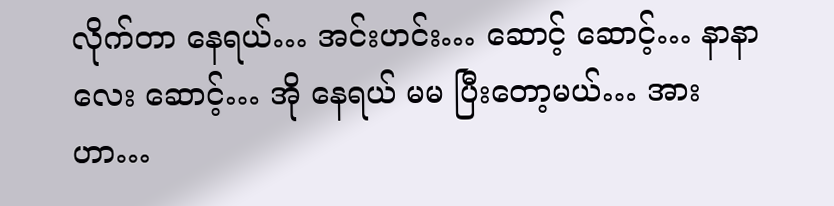လိုက်တာ နေရယ်… အင်းဟင်း… ဆောင့် ဆောင့်… နာနာလေး ဆောင့်… အို နေရယ် မမ ပြီးတော့မယ်… အား ဟာ…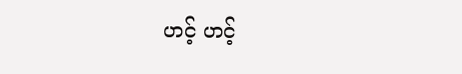ဟင့် ဟင့်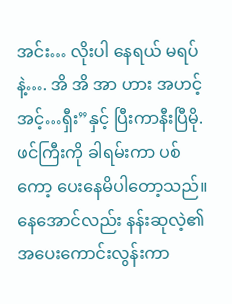အင်း… လိုးပါ နေရယ် မရပ်နဲ့…. အိ အိ အာ ဟား အဟင့် အင့်…ရှီး”နှင့် ပြီးကာနီးပြီမို. ဖင်ကြီးကို ခါရမ်းကာ ပစ်ကော့ ပေးနေမိပါတော့သည်။
နေအောင်လည်း နန်းဆုလဲ့၏ အပေးကောင်းလွန်းကာ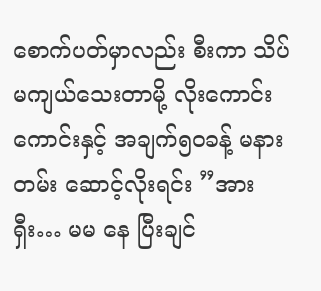စောက်ပတ်မှာလည်း စီးကာ သိပ်မကျယ်သေးတာမို့ လိုးကောင်း ကောင်းနှင့် အချက်၅၀ခန့် မနားတမ်း ဆောင့်လိုးရင်း ”အားရှီး… မမ နေ ပြီးချင်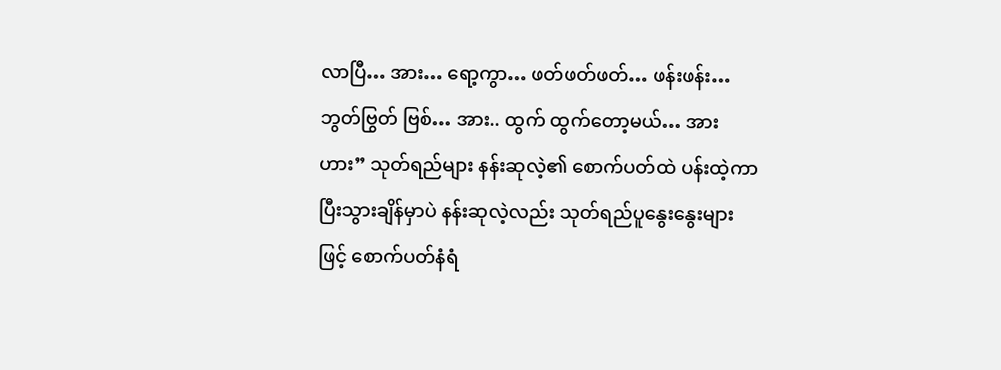လာပြီ… အား… ရော့ကွာ… ဖတ်ဖတ်ဖတ်… ဖန်းဖန်း…ဘွတ်ဗြွတ် ဗြစ်… အား.. ထွက် ထွက်တော့မယ်… အားဟား” သုတ်ရည်များ နန်းဆုလဲ့၏ စောက်ပတ်ထဲ ပန်းထဲ့ကာ ပြီးသွားချိန်မှာပဲ နန်းဆုလဲ့လည်း သုတ်ရည်ပူနွေးနွေးများဖြင့် စောက်ပတ်နံရံ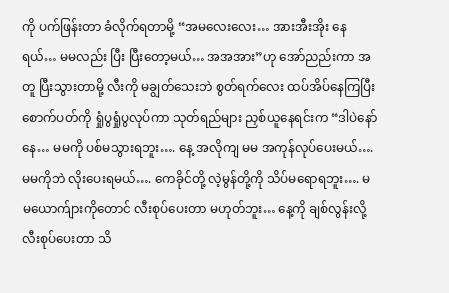ကို ပက်ဖြန်းတာ ခံလိုက်ရတာမို့ “အမလေးလေး… အားအီးအိုး နေရယ်… မမလည်း ပြီး ပြီးတော့မယ်… အအအား”ဟု အော်ညည်းကာ အတူ ပြီးသွားတာမို့ လီးကို မချွတ်သေးဘဲ စွတ်ရက်လေး ထပ်အိပ်နေကြပြီး စောက်ပတ်ကို ရှုံပွရှုံပွလုပ်ကာ သုတ်ရည်များ ညှစ်ယူနေရင်းက “ဒါပဲနော် နေ… မမကို ပစ်မသွားရဘူး…. နေ့ အလိုကျ မမ အကုန်လုပ်ပေးမယ်…. မမကိုဘဲ လိုးပေးရမယ်…. ကေခိုင်တို့ လဲ့မွန်တို့ကို သိပ်မရောရဘူး…. မမယောက်ျားကိုတောင် လီးစုပ်ပေးတာ မဟုတ်ဘူး… နေ့ကို ချစ်လွန်းလို့ လီးစုပ်ပေးတာ သိ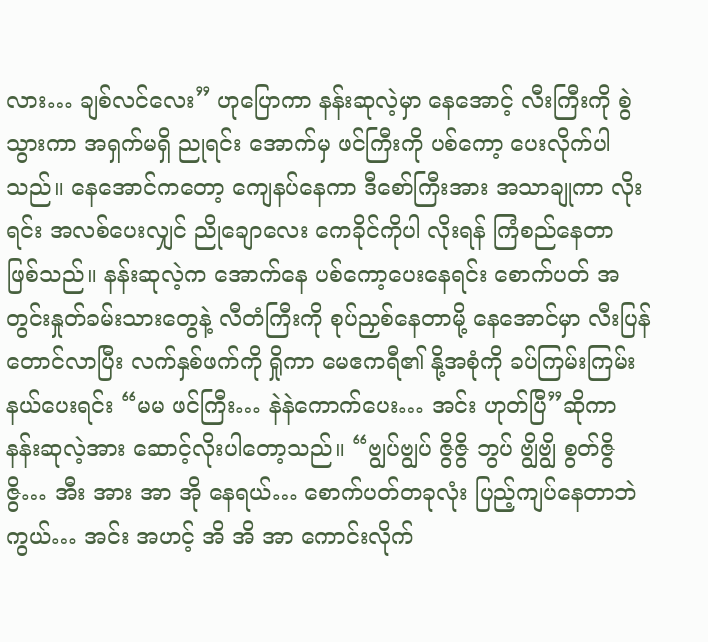လား… ချစ်လင်လေး” ဟုပြောကာ နန်းဆုလဲ့မှာ နေအောင့် လီးကြီးကို စွဲသွားကာ အရှက်မရှိ ညုရင်း အောက်မှ ဖင်ကြီးကို ပစ်ကော့ ပေးလိုက်ပါသည်။ နေအောင်ကတော့ ကျေနပ်နေကာ ဒီစော်ကြီးအား အသာချုကာ လိုးရင်း အလစ်ပေးလျှင် ညိုချောလေး ကေခိုင်ကိုပါ လိုးရန် ကြံစည်နေတာ ဖြစ်သည်။ နန်းဆုလဲ့က အောက်နေ ပစ်ကော့ပေးနေရင်း စောက်ပတ် အတွင်းနှုတ်ခမ်းသားတွေနဲ့ လီတံကြီးကို စုပ်ညှစ်နေတာမို့ နေအောင်မှာ လီးပြန်တောင်လာပြီး လက်နှစ်ဖက်ကို ရှိုကာ မေဧကရီ၏ နို့အစုံကို ခပ်ကြမ်းကြမ်းနယ်ပေးရင်း “မမ ဖင်ကြီး… နဲနဲကောက်ပေး… အင်း ဟုတ်ပြီ”ဆိုကာ နန်းဆုလဲ့အား ဆောင့်လိုးပါတော့သည်။ “ဗျွပ်ဗျွပ် ဇွိဇွိ ဘွပ် ဗျွိဗျွိ စွတ်ဇွိဇွိ… အီး အား အာ အို နေရယ်… စောက်ပတ်တခုလုံး ပြည့်ကျပ်နေတာဘဲကွယ်… အင်း အဟင့် အိ အိ အာ ကောင်းလိုက်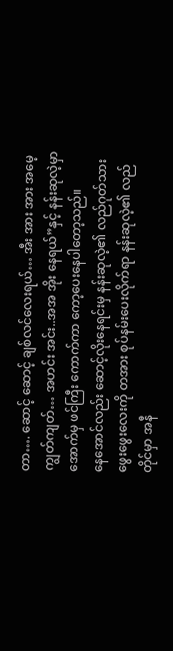တာ…. ဆောင့် ဆောင့် ချစ်လင်လေးရယ်… အီး အား အား အမေ့ ကျွတ်ကျတ်… အဟင်း အင်း..အအ အိုး နေရယ်”နှင့် နန်းဆုလဲ့မှာ အောက်မှ ဖင်ကြီး ကောက်ကာ ကော့ပေးနေပါတော့သည်။
နေအောင်လည်း ဆောင့်လိုးနေရင်းမှ နန်းဆုလဲ့၏ လည်ဂုတ်သား ဖွေးဖွေးလေးကို တအား စုပ်နမ်းပေးလိုက်ရာ နန်းဆုလဲ့၏ လည်တိုင်မှာ အနီ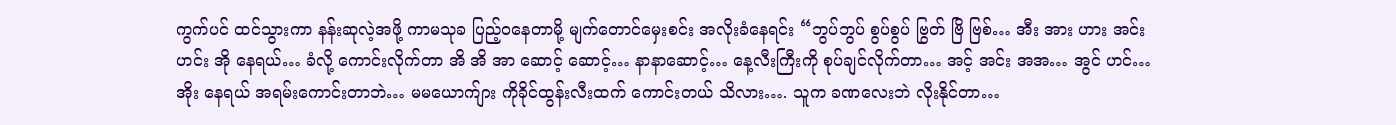ကွက်ပင် ထင်သွားကာ နန်းဆုလဲ့အဖို့ ကာမသုခ ပြည့်ဝနေတာမို့ မျက်တောင်မှေးစင်း အလိုးခံနေရင်း “ဘွပ်ဘွပ် စွပ်စွပ် ဗြွတ် ဗြိ ဗြစ်… အီး အား ဟား အင်း ဟင်း အို နေရယ်… ခံလို့ ကောင်းလိုက်တာ အိ အိ အာ ဆောင့် ဆောင့်… နာနာဆောင့်… နေ့လီးကြီးကို စုပ်ချင်လိုက်တာ… အင့် အင်း အအ… အွင် ဟင်… အိုး နေရယ် အရမ်းကောင်းတာဘဲ… မမယောက်ျား ကိုခိုင်ထွန်းလီးထက် ကောင်းတယ် သိလား…. သူက ခဏလေးဘဲ လိုးနိုင်တာ…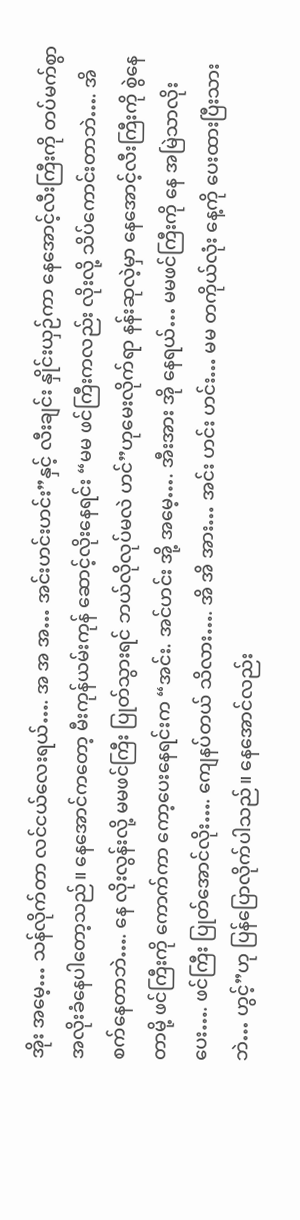အိုး အမေ့… သန်လိုက်တာ လင်ငယ်လေးရယ်…. အ အ အ… အင်းဟင်းဟင်း”နှင့် လီးချင်း နှိုင်းယှဉ်ကာ နေအောင့်လီးကြီးကို တပ်မက်စွာ အလိုးခံနေပါတော့သည်။ နေအောင်ကတော့ မီးကုန်ယမ်းကုန် ဆောင့်လိုးနေရင်း “မမ ဖင်ကြီးကလည်း လိုးလို့ သိပ်ကောင်းတာဘဲ…. အိစက်နေတာဘဲ…. နေ လိုးလွန်းလို့ မမဖင်ကြီး ပြုတ်သွားရင် ဘယ်လိုလုပ်မလဲ ဟင်”ဟုမေးလိုက်ရာ နန်းဆုလဲ့မှာ နေအောင့်လီးကြီးကို စွဲနေတာမို့ ဖင်ကြီးကို ကောက်ကာ ကော့ပေးနေရင်းက “အင်း. အင်ဟင်း အို့ အမေ့…. အီးအား အို နေရယ်… မမဖင်ကြီးကို နေ အမြဲသာလိုးပေး…. ဖင်ကြီး ပြုတ်အောင်လိုး…. ကျေနပ်တယ် သိလား…. အိ အိ အား… အင်း ဟင်း ဟင်း… မမ တကိုယ်လုံး နေ့ကို ပေးထားပြီးသားဘဲ… ဟွင့်”ဟု ပြန်ပြောလိုက်ပါသည်။ နေအောင်လည်း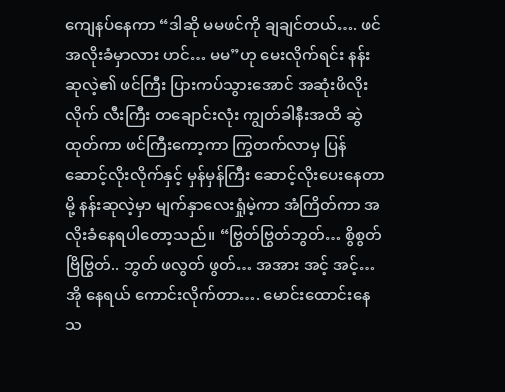ကျေနပ်နေကာ “ဒါဆို မမဖင်ကို ချချင်တယ်…. ဖင်အလိုးခံမှာလား ဟင်… မမ”ဟု မေးလိုက်ရင်း နန်းဆုလဲ့၏ ဖင်ကြီး ပြားကပ်သွားအောင် အဆုံးဖိလိုးလိုက် လီးကြီး တချောင်းလုံး ကျွတ်ခါနီးအထိ ဆွဲထုတ်ကာ ဖင်ကြီးကော့ကာ ကြွတက်လာမှ ပြန်ဆောင့်လိုးလိုက်နှင့် မှန်မှန်ကြီး ဆောင့်လိုးပေးနေတာမို့ နန်းဆုလဲ့မှာ မျက်နှာလေးရှုံမဲ့ကာ အံကြိတ်ကာ အလိုးခံနေရပါတော့သည်။ “ဗြွတ်ဗြွတ်ဘွတ်… စွိစွတ် ဗြိဗြွတ်.. ဘွတ် ဖလွတ် ဖွတ်… အအား အင့် အင့်… အို နေရယ် ကောင်းလိုက်တာ…. မောင်းထောင်းနေသ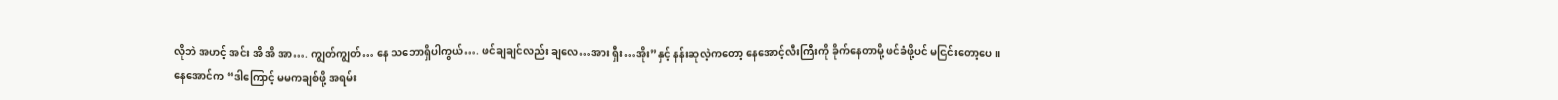လိုဘဲ အဟင့် အင်း အိ အိ အာ…. ကျွတ်ကျွတ်… နေ သဘောရှိပါကွယ်…. ဖင်ချချင်လည်း ချလေ…အား ရှီး…အိုး”နှင့် နန်းဆုလဲ့ကတော့ နေအောင့်လီးကြီးကို ခိုက်နေတာမို့ ဖင်ခံဖို့ပင် မငြင်းတော့ပေ။
နေအောင်က “ဒါကြောင့် မမကချစ်ဖို့ အရမ်း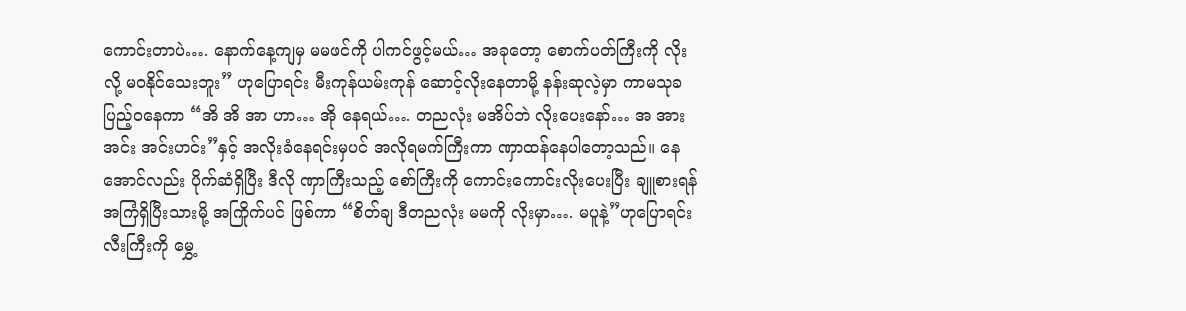ကောင်းတာပဲ…. နောက်နေ့ကျမှ မမဖင်ကို ပါကင်ဖွင့်မယ်… အခုတော့ စောက်ပတ်ကြီးကို လိုးလို့ မဝနိုင်သေးဘူး” ဟုပြောရင်း မီးကုန်ယမ်းကုန် ဆောင့်လိုးနေတာမို့ နန်းဆုလဲ့မှာ ကာမသုခ ပြည့်ဝနေကာ “အိ အိ အာ ဟာ… အို နေရယ်…. တညလုံး မအိပ်ဘဲ လိုးပေးနော်… အ အား အင်း အင်းဟင်း”နှင့် အလိုးခံနေရင်းမှပင် အလိုရမက်ကြီးကာ ဏှာထန်နေပါတော့သည်။ နေအောင်လည်း ပိုက်ဆံရှိပြီး ဒီလို ဏှာကြီးသည့် စော်ကြီးကို ကောင်းကောင်းလိုးပေးပြီး ချူစားရန် အကြံရှိပြီးသားမို့ အကြိုက်ပင် ဖြစ်ကာ “စိတ်ချ ဒီတညလုံး မမကို လိုးမှာ…. မပူနဲ့”ဟုပြောရင်း လီးကြီးကို မွှေ့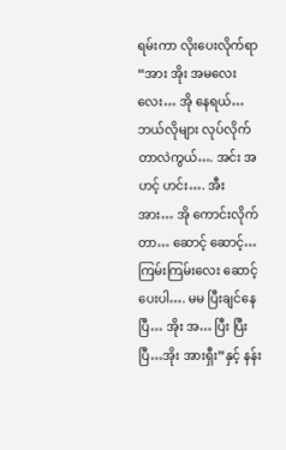ရမ်းကာ လိုးပေးလိုက်ရာ “အား အိုး အမလေးလေး… အို နေရယ်… ဘယ်လိုများ လုပ်လိုက်တာလဲကွယ်…. အင်း အဟင့် ဟင်း…. အီး အား… အို ကောင်းလိုက်တာ… ဆောင့် ဆောင့်… ကြမ်းကြမ်းလေး ဆောင့်ပေးပါ…. မမ ပြီးချင်နေပြီ… အိုး အ… ပြီး ပြီးပြီ…အိုး အားရှီး”နှင့် နန်း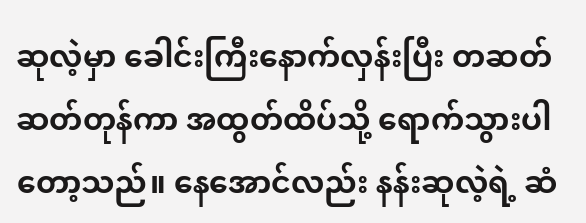ဆုလဲ့မှာ ခေါင်းကြီးနောက်လှန်းပြီး တဆတ်ဆတ်တုန်ကာ အထွတ်ထိပ်သို့ ရောက်သွားပါတော့သည်။ နေအောင်လည်း နန်းဆုလဲ့ရဲ့ ဆံ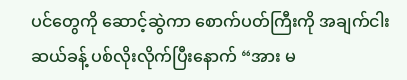ပင်တွေကို ဆောင့်ဆွဲကာ စောက်ပတ်ကြီးကို အချက်ငါးဆယ်ခန့် ပစ်လိုးလိုက်ပြီးနောက် “အား မ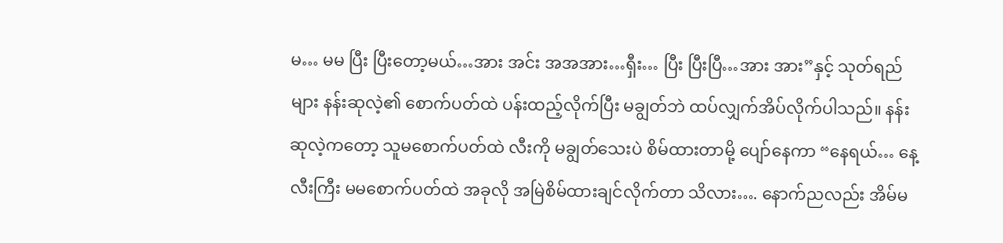မ… မမ ပြီး ပြီးတော့မယ်…အား အင်း အအအား…ရှီး… ပြီး ပြီးပြီ…အား အား”နှင့် သုတ်ရည်များ နန်းဆုလဲ့၏ စောက်ပတ်ထဲ ပန်းထည့်လိုက်ပြီး မချွတ်ဘဲ ထပ်လျှက်အိပ်လိုက်ပါသည်။ နန်းဆုလဲ့ကတော့ သူမစောက်ပတ်ထဲ လီးကို မချွတ်သေးပဲ စိမ်ထားတာမို့ ပျော်နေကာ “နေရယ်… နေ့လီးကြီး မမစောက်ပတ်ထဲ အခုလို အမြဲစိမ်ထားချင်လိုက်တာ သိလား…. နောက်ညလည်း အိမ်မ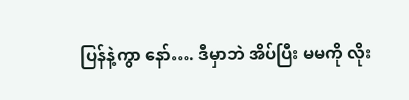ပြန်နဲ့ကွာ နော်…. ဒီမှာဘဲ အိပ်ပြီး မမကို လိုး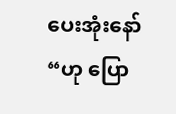ပေးအုံးနော်“ဟု ပြော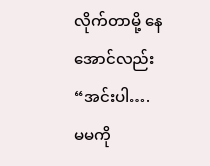လိုက်တာမို့ နေအောင်လည်း “အင်းပါ…. မမကို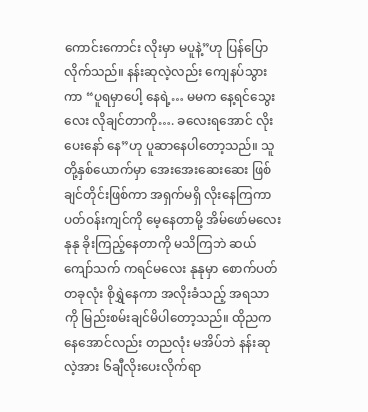ကောင်းကောင်း လိုးမှာ မပူနဲ့”ဟု ပြန်ပြောလိုက်သည်။ နန်းဆုလဲ့လည်း ကျေနပ်သွားကာ “ပူရမှာပေါ့ နေရဲ့… မမက နေ့ရင်သွေးလေး လိုချင်တာကို…. ခလေးရအောင် လိုးပေးနော် နေ”ဟု ပူဆာနေပါတော့သည်။ သူတို့နှစ်ယောက်မှာ အေးအေးဆေးဆေး ဖြစ်ချင်တိုင်းဖြစ်ကာ အရှက်မရှိ လိုးနေကြကာ ပတ်ဝန်းကျင်ကို မေ့နေတာမို့ အိမ်ဖော်မလေး နုနု ခိုးကြည့်နေတာကို မသိကြဘဲ ဆယ်ကျော်သက် ကရင်မလေး နုနုမှာ စောက်ပတ်တခုလုံး စိုရွှဲနေကာ အလိုးခံသည့် အရသာကို မြည်းစမ်းချင်မိပါတော့သည်။ ထိုညက နေအောင်လည်း တညလုံး မအိပ်ဘဲ နန်းဆုလဲ့အား ၆ချီလိုးပေးလိုက်ရာ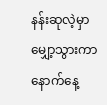နန်းဆုလဲ့မှာ မျှော့သွားကာ နောက်နေ့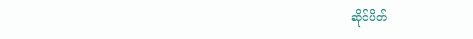ဆိုင်ပိတ်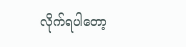လိုက်ရပါတော့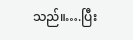သည်။….ပြီး